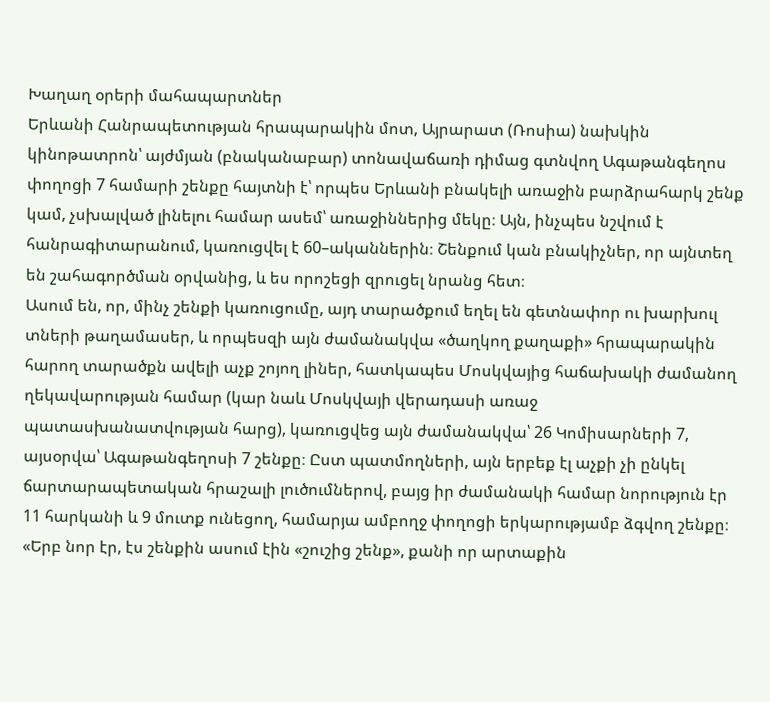Խաղաղ օրերի մահապարտներ
Երևանի Հանրապետության հրապարակին մոտ, Այրարատ (Ռոսիա) նախկին կինոթատրոն՝ այժմյան (բնականաբար) տոնավաճառի դիմաց գտնվող Ագաթանգեղոս փողոցի 7 համարի շենքը հայտնի է՝ որպես Երևանի բնակելի առաջին բարձրահարկ շենք կամ, չսխալված լինելու համար ասեմ՝ առաջիններից մեկը։ Այն, ինչպես նշվում է հանրագիտարանում, կառուցվել է 60–ականներին։ Շենքում կան բնակիչներ, որ այնտեղ են շահագործման օրվանից, և ես որոշեցի զրուցել նրանց հետ։
Ասում են, որ, մինչ շենքի կառուցումը, այդ տարածքում եղել են գետնափոր ու խարխուլ տների թաղամասեր, և որպեսզի այն ժամանակվա «ծաղկող քաղաքի» հրապարակին հարող տարածքն ավելի աչք շոյող լիներ, հատկապես Մոսկվայից հաճախակի ժամանող ղեկավարության համար (կար նաև Մոսկվայի վերադասի առաջ պատասխանատվության հարց), կառուցվեց այն ժամանակվա՝ 26 Կոմիսարների 7, այսօրվա՝ Ագաթանգեղոսի 7 շենքը։ Ըստ պատմողների, այն երբեք էլ աչքի չի ընկել ճարտարապետական հրաշալի լուծումներով, բայց իր ժամանակի համար նորություն էր 11 հարկանի և 9 մուտք ունեցող, համարյա ամբողջ փողոցի երկարությամբ ձգվող շենքը։
«Երբ նոր էր, էս շենքին ասում էին «շուշից շենք», քանի որ արտաքին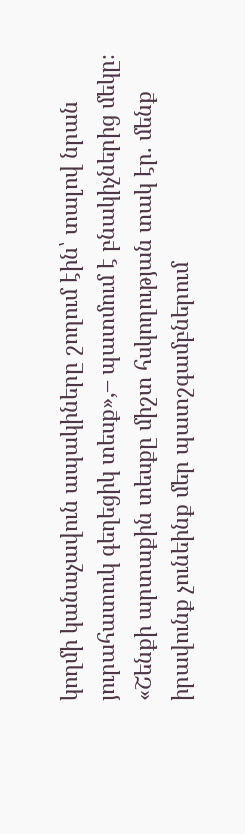կողմի կանաչավուն ապակիները շողում էին՝ տալով նրան յուրահատուկ գեղեցիկ տեսք»,– պատմում է բնակիչներից մեկը։
«Շենքի արտաքին տեսքը միշտ հսկողության տակ էր. մենք իրավունք չունեինք մեր պատշգամբներում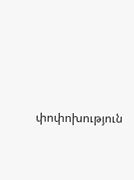փոփոխություն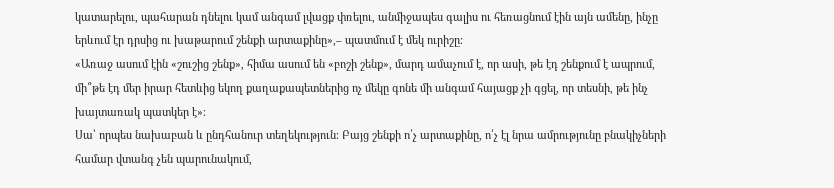կատարելու, պահարան դնելու կամ անգամ լվացք փռելու, անմիջապես գալիս ու հեռացնում էին այն ամենը, ինչը երևում էր դրսից ու խաթարում շենքի արտաքինը»,– պատմում է մեկ ուրիշը։
«Առաջ ասում էին «շուշից շենք», հիմա ասում են «բոշի շենք», մարդ ամաչում է, որ ասի, թե էդ շենքում է ապրում, մի՞թե էդ մեր իրար հետևից եկող քաղաքապետներից ոչ մեկը գոնե մի անգամ հայացք չի գցել, որ տեսնի, թե ինչ խայտառակ պատկեր է»։
Սա՝ որպես նախաբան և ընդհանուր տեղեկություն։ Բայց շենքի ո՛չ արտաքինը, ո՛չ էլ նրա ամրությունը բնակիչների համար վտանգ չեն պարունակում,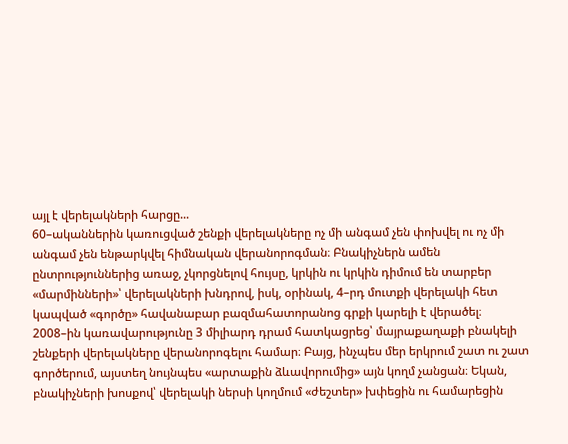այլ է վերելակների հարցը...
60–ականներին կառուցված շենքի վերելակները ոչ մի անգամ չեն փոխվել ու ոչ մի անգամ չեն ենթարկվել հիմնական վերանորոգման։ Բնակիչներն ամեն ընտրություններից առաջ, չկորցնելով հույսը, կրկին ու կրկին դիմում են տարբեր «մարմինների»՝ վերելակների խնդրով, իսկ, օրինակ, 4–րդ մուտքի վերելակի հետ կապված «գործը» հավանաբար բազմահատորանոց գրքի կարելի է վերածել։
2008–ին կառավարությունը 3 միլիարդ դրամ հատկացրեց՝ մայրաքաղաքի բնակելի շենքերի վերելակները վերանորոգելու համար։ Բայց, ինչպես մեր երկրում շատ ու շատ գործերում, այստեղ նույնպես «արտաքին ձևավորումից» այն կողմ չանցան։ Եկան, բնակիչների խոսքով՝ վերելակի ներսի կողմում «ժեշտեր» խփեցին ու համարեցին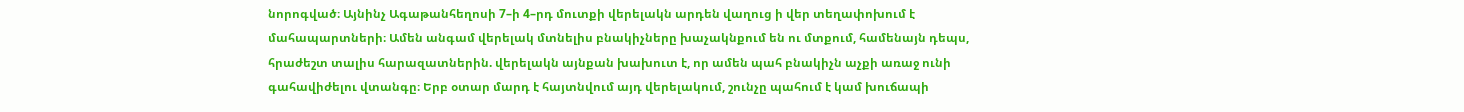նորոգված։ Այնինչ Ագաթանհեղոսի 7–ի 4–րդ մուտքի վերելակն արդեն վաղուց ի վեր տեղափոխում է մահապարտների։ Ամեն անգամ վերելակ մտնելիս բնակիչները խաչակնքում են ու մտքում, համենայն դեպս, հրաժեշտ տալիս հարազատներին. վերելակն այնքան խախուտ է, որ ամեն պահ բնակիչն աչքի առաջ ունի գահավիժելու վտանգը։ Երբ օտար մարդ է հայտնվում այդ վերելակում, շունչը պահում է կամ խուճապի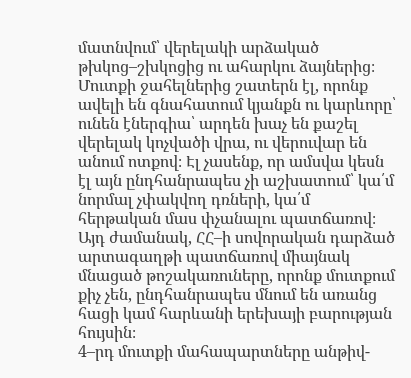մատնվում՝ վերելակի արձակած թխկոց–շխկոցից ու ահարկու ձայներից։ Մուտքի ջահելներից շատերն էլ, որոնք ավելի են գնահատում կյանքն ու կարևորը՝ ունեն էներգիա՝ արդեն խաչ են քաշել վերելակ կոչվածի վրա, ու վերուվար են անում ոտքով։ Էլ չասենք, որ ամսվա կեսն էլ այն ընդհանրապես չի աշխատում՝ կա՛մ նորմալ չփակվող դռների, կա՛մ հերթական մաս փչանալու պատճառով։ Այդ ժամանակ, ՀՀ–ի սովորական դարձած արտագաղթի պատճառով միայնակ մնացած թոշակառուները, որոնք մուտքում քիչ չեն, ընդհանրապես մնում են առանց հացի կամ հարևանի երեխայի բարության հույսին։
4–րդ մուտքի մահապարտները անթիվ-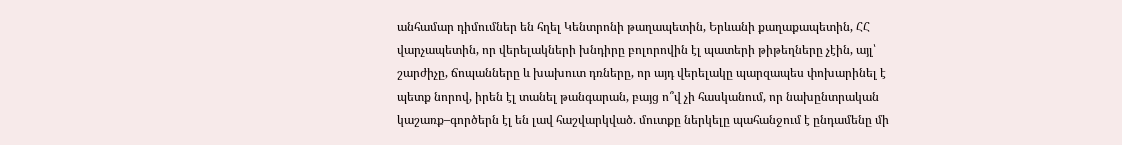անհամար դիմումներ են հղել Կենտրոնի թաղապետին, Երևանի քաղաքապետին, ՀՀ վարչապետին, որ վերելակների խնդիրը բոլորովին էլ պատերի թիթեղները չէին, այլ՝ շարժիչը, ճոպանները և խախուտ դռները, որ այդ վերելակը պարզապես փոխարինել է պետք նորով, իրեն էլ տանել թանգարան, բայց ո՞վ չի հասկանում, որ նախընտրական կաշառք–գործերն էլ են լավ հաշվարկված. մուտքը ներկելը պահանջում է ընդամենը մի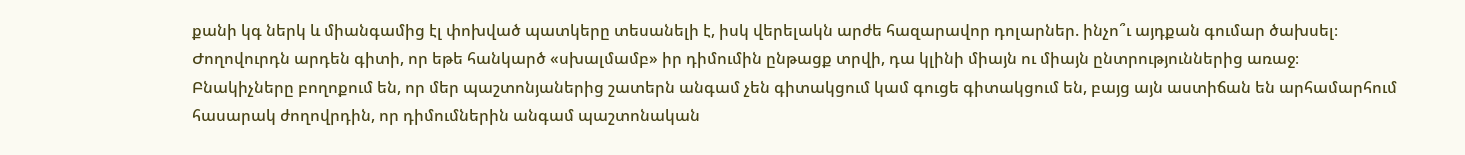քանի կգ ներկ և միանգամից էլ փոխված պատկերը տեսանելի է, իսկ վերելակն արժե հազարավոր դոլարներ. ինչո՞ւ այդքան գումար ծախսել։
Ժողովուրդն արդեն գիտի, որ եթե հանկարծ «սխալմամբ» իր դիմումին ընթացք տրվի, դա կլինի միայն ու միայն ընտրություններից առաջ։ Բնակիչները բողոքում են, որ մեր պաշտոնյաներից շատերն անգամ չեն գիտակցում կամ գուցե գիտակցում են, բայց այն աստիճան են արհամարհում հասարակ ժողովրդին, որ դիմումներին անգամ պաշտոնական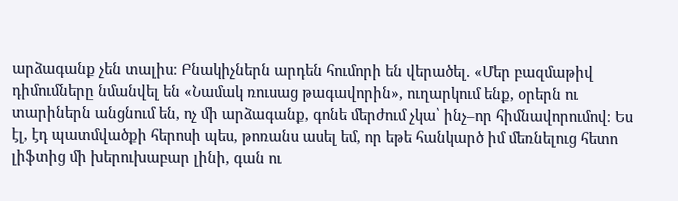արձագանք չեն տալիս։ Բնակիչներն արդեն հումորի են վերածել. «Մեր բազմաթիվ դիմումները նմանվել են «Նամակ ռուսաց թագավորին», ուղարկում ենք, օրերն ու տարիներն անցնում են, ոչ մի արձագանք, գոնե մերժում չկա՝ ինչ–որ հիմնավորումով։ Ես էլ, էդ պատմվածքի հերոսի պես, թոռանս ասել եմ, որ եթե հանկարծ իմ մեռնելուց հետո լիֆտից մի խերուխաբար լինի, գան ու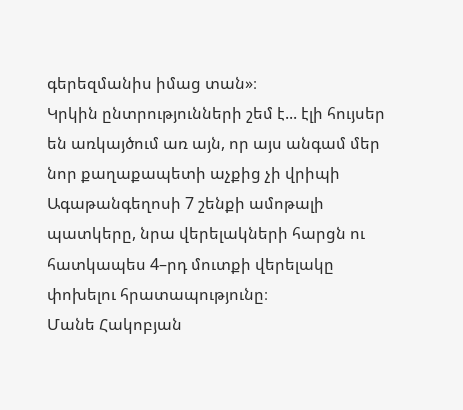գերեզմանիս իմաց տան»։
Կրկին ընտրությունների շեմ է... էլի հույսեր են առկայծում առ այն, որ այս անգամ մեր նոր քաղաքապետի աչքից չի վրիպի Ագաթանգեղոսի 7 շենքի ամոթալի պատկերը, նրա վերելակների հարցն ու հատկապես 4–րդ մուտքի վերելակը փոխելու հրատապությունը։
Մանե Հակոբյան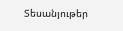Տեսանյութեր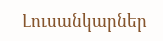Լուսանկարներ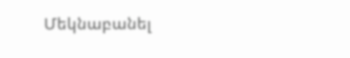Մեկնաբանել